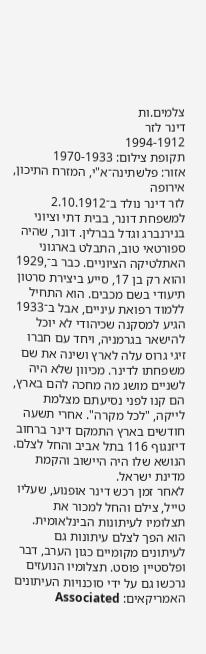צלמים.ות
דינר לזר
1994-1912
תקופת צילום: 1970-1933
אזור: פלשתינה־א"י, המזרח התיכון, אירופה
לזר דינר נולד ב־2.10.1912 למשפחת דונר, בבית דתי וציוני בנירנברג וגדל בברלין. דונר, שהיה ספורטאי טוב, התבלט בארגוני האתלטיקה הציוניים. כבר ב־,1929 והוא רק בן 17, סייע ביצירת סרטון תיעודי בשם מכבים. הוא התחיל ללמוד רפואת עיניים, אבל ב־1933 הגיע למסקנה שכיהודי לא יוכל להישאר בגרמניה, ויחד עם חברו זיגי גרוס עלה לארץ ושינה את שם משפחתו לדינר. מכיוון שלא היה לשניים מושג מה מחכה להם בארץ, הם קנו לפני נסיעתם מצלמת לייקה, "לכל מקרה". אחרי תשעה חודשים בארץ התמקם דינר ברחוב דיזנגוף 116 בתל אביב והחל לצלם. הנושא שלו היה היישוב והקמת מדינת ישראל.
לאחר זמן רכש דינר אופנוע, שעליו טייל, צילם והחל למכור את תצלומיו לעיתונות הבינלאומית. הוא הפך לצלם עיתונות גם לעיתונים מקומיים כגון הערב, דבר ופלסטיין פוסט. תצלומיו הנועזים נרכשו גם על ידי סוכנויות העיתונים האמריקאים: Associated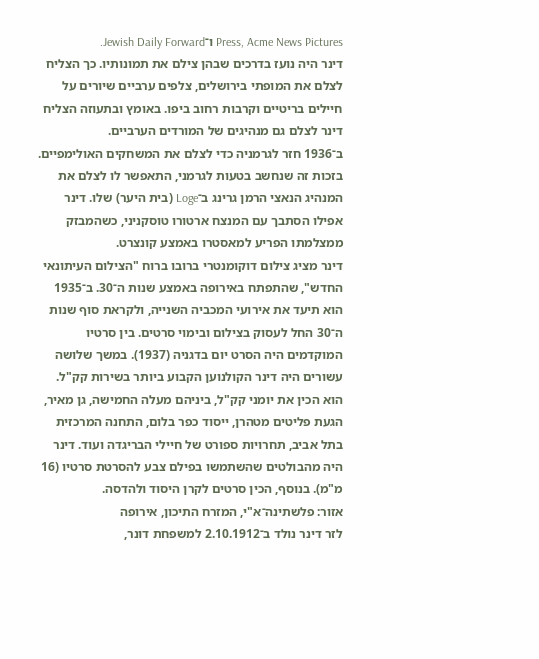Press, Acme News Pictures ו־Jewish Daily Forward.
דינר היה נועז בדרכים שבהן צילם את תמונותיו. כך הצליח לצלם את המופתי בירושלים, צלפים ערביים שיורים על חיילים בריטיים וקרבות רחוב ביפו. באומץ ובתעוזה הצליח דינר לצלם גם מנהיגים של המורדים הערביים.
ב־1936 חזר לגרמניה כדי לצלם את המשחקים האולימפיים. בזכות זה שנחשב בטעות לגרמני, התאפשר לו לצלם את המנהיג הנאצי הרמן גרינג ב־Loge (בית היער) שלו. דינר אפילו הסתבך עם המנצח ארטורו טוסקניני, כשהמבזק ממצלמתו הפריע למאסטרו באמצע קונצרט.
דינר מציג צילום דוקומנטרי ברובו ברוח "הצילום העיתונאי החדש", שהתפתח באירופה באמצע שנות ה־30. ב־1935 הוא תיעד את אירועי המכביה השנייה, ולקראת סוף שנות ה־30 החל לעסוק בצילום ובימוי סרטים. בין סרטיו המוקדמים היה הסרט יום בדגניה (1937). במשך שלושה עשורים היה דינר הקולנוען הקבוע ביותר בשירות קק"ל. הוא הכין את יומני קק"ל, ביניהם מעלה החמישה, גן מאיר, הגעת פליטים מטהרן, ייסוד כפר בלום, התחנה המרכזית בתל אביב, תחרויות ספורט של חיילי הבריגדה ועוד. דינר היה מהבולטים שהשתמשו בפילם צבע להסרטת סרטיו (16 מ"מ). בנוסף, הכין סרטים לקרן היסוד ולהדסה.
אזור: פלשתינה־א"י, המזרח התיכון, אירופה
לזר דינר נולד ב־2.10.1912 למשפחת דונר,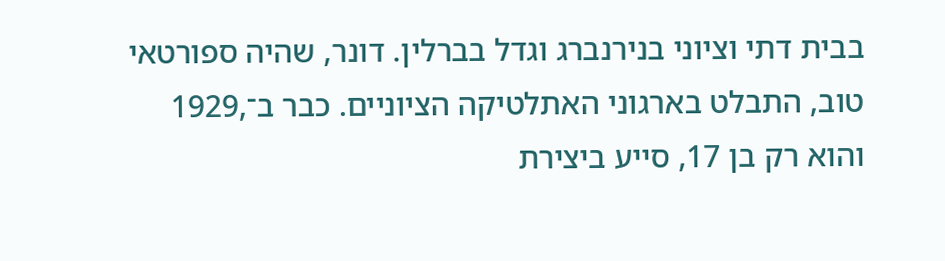בבית דתי וציוני בנירנברג וגדל בברלין. דונר, שהיה ספורטאי טוב, התבלט בארגוני האתלטיקה הציוניים. כבר ב־,1929 והוא רק בן 17, סייע ביצירת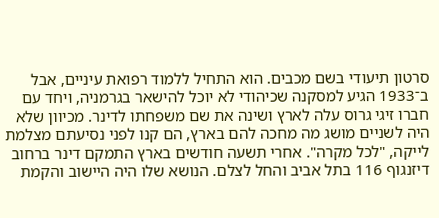סרטון תיעודי בשם מכבים. הוא התחיל ללמוד רפואת עיניים, אבל ב־1933 הגיע למסקנה שכיהודי לא יוכל להישאר בגרמניה, ויחד עם חברו זיגי גרוס עלה לארץ ושינה את שם משפחתו לדינר. מכיוון שלא היה לשניים מושג מה מחכה להם בארץ, הם קנו לפני נסיעתם מצלמת לייקה, "לכל מקרה". אחרי תשעה חודשים בארץ התמקם דינר ברחוב דיזנגוף 116 בתל אביב והחל לצלם. הנושא שלו היה היישוב והקמת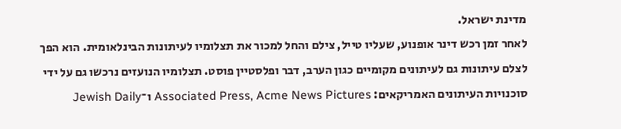מדינת ישראל.
לאחר זמן רכש דינר אופנוע, שעליו טייל, צילם והחל למכור את תצלומיו לעיתונות הבינלאומית. הוא הפך לצלם עיתונות גם לעיתונים מקומיים כגון הערב, דבר ופלסטיין פוסט. תצלומיו הנועזים נרכשו גם על ידי סוכנויות העיתונים האמריקאים: Associated Press, Acme News Pictures ו־Jewish Daily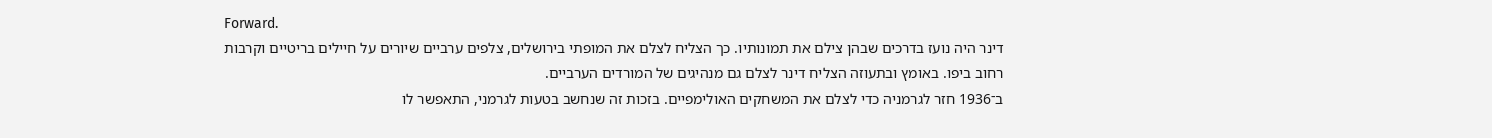Forward.
דינר היה נועז בדרכים שבהן צילם את תמונותיו. כך הצליח לצלם את המופתי בירושלים, צלפים ערביים שיורים על חיילים בריטיים וקרבות רחוב ביפו. באומץ ובתעוזה הצליח דינר לצלם גם מנהיגים של המורדים הערביים.
ב־1936 חזר לגרמניה כדי לצלם את המשחקים האולימפיים. בזכות זה שנחשב בטעות לגרמני, התאפשר לו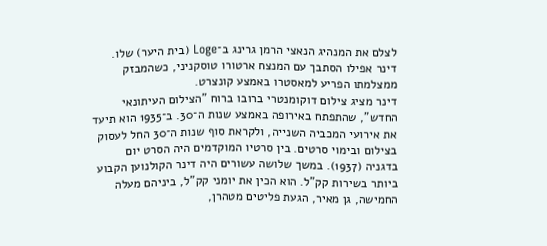לצלם את המנהיג הנאצי הרמן גרינג ב־Loge (בית היער) שלו. דינר אפילו הסתבך עם המנצח ארטורו טוסקניני, כשהמבזק ממצלמתו הפריע למאסטרו באמצע קונצרט.
דינר מציג צילום דוקומנטרי ברובו ברוח "הצילום העיתונאי החדש", שהתפתח באירופה באמצע שנות ה־30. ב־1935 הוא תיעד את אירועי המכביה השנייה, ולקראת סוף שנות ה־30 החל לעסוק בצילום ובימוי סרטים. בין סרטיו המוקדמים היה הסרט יום בדגניה (1937). במשך שלושה עשורים היה דינר הקולנוען הקבוע ביותר בשירות קק"ל. הוא הכין את יומני קק"ל, ביניהם מעלה החמישה, גן מאיר, הגעת פליטים מטהרן,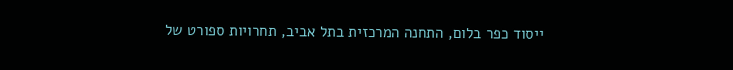ייסוד כפר בלום, התחנה המרכזית בתל אביב, תחרויות ספורט של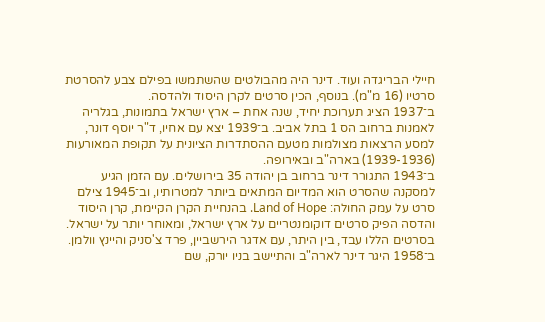חיילי הבריגדה ועוד. דינר היה מהבולטים שהשתמשו בפילם צבע להסרטת סרטיו (16 מ"מ). בנוסף, הכין סרטים לקרן היסוד ולהדסה.
ב־1937 הציג תערוכת יחיד, שנה אחת – ארץ ישראל בתמונות, בגלריה לאמנות ברחוב הס 1 בתל אביב. ב־1939 יצא עם אחיו, ד"ר יוסף דונר, למסע הרצאות מצולמות מטעם ההסתדרות הציונית על תקופת המאורעות (1939-1936) בארה"ב ובאירופה.
ב־1943 התגורר דינר ברחוב בן יהודה 35 בירושלים. עם הזמן הגיע למסקנה שהסרט הוא המדיום המתאים ביותר למטרותיו, וב־1945 צילם סרט על עמק החולה: Land of Hope. בהנחיית הקרן הקיימת, קרן היסוד והדסה הפיק סרטים דוקומנטריים על ארץ ישראל, ומאוחר יותר על ישראל. בסרטים הללו עבד, בין היתר, עם אדגר הירשביין, פרד צ'סניק והיינץ וולמן. ב־1958 היגר דינר לארה"ב והתיישב בניו יורק, שם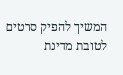המשיך להפיק סרטים לטובת מדינת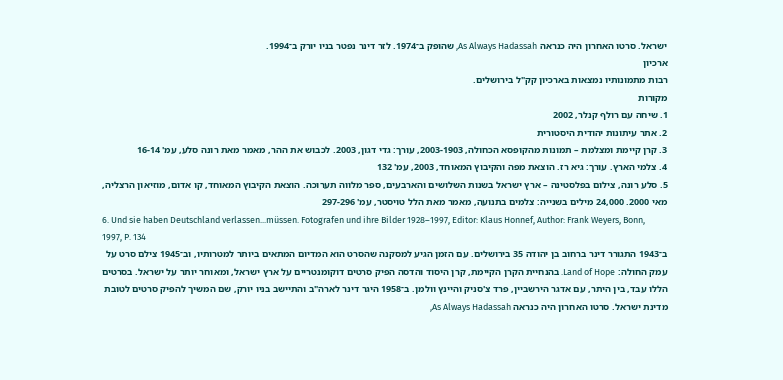ישראל. סרטו האחרון היה כנראה As Always Hadassah, שהופק ב־1974. לזר דינר נפטר בניו יורק ב־1994.
ארכיון
רבות מתמונותיו נמצאות בארכיון קק"ל בירושלים.
מקורות
1. שיחה עם רולף קנלר, 2002
2. אתר עיתונות יהודית היסטורית
3. קרן קיימת ומצלמת – תמונות מהקופסא הכחולה, 2003-1903, עורך: גדי דגון, 2003. לכבוש את ההר, מאמר מאת רונה סלע, עמ' 16-14
4. צלמי הארץ. עורך: גיא רז. הוצאת מפה והקיבוץ המאוחד, 2003, עמ' 132
5. סלע רונה, צילום בפלסטינה – ארץ ישראל בשנות השלושים והארבעים, ספר מלווה תערוכה. הוצאת הקיבוץ המאוחד, קו אדום, מוזיאון הרצליה, מאי 2000. 24,000 מילים בשנייה: צלמים בתנועה, מאמר מאת הלל טויסטר, עמ' 297-296
6. Und sie haben Deutschland verlassen...müssen. Fotografen und ihre Bilder 1928–1997, Editor: Klaus Honnef, Author: Frank Weyers, Bonn, 1997, P. 134
ב־1943 התגורר דינר ברחוב בן יהודה 35 בירושלים. עם הזמן הגיע למסקנה שהסרט הוא המדיום המתאים ביותר למטרותיו, וב־1945 צילם סרט על עמק החולה: Land of Hope. בהנחיית הקרן הקיימת, קרן היסוד והדסה הפיק סרטים דוקומנטריים על ארץ ישראל, ומאוחר יותר על ישראל. בסרטים הללו עבד, בין היתר, עם אדגר הירשביין, פרד צ'סניק והיינץ וולמן. ב־1958 היגר דינר לארה"ב והתיישב בניו יורק, שם המשיך להפיק סרטים לטובת מדינת ישראל. סרטו האחרון היה כנראה As Always Hadassah,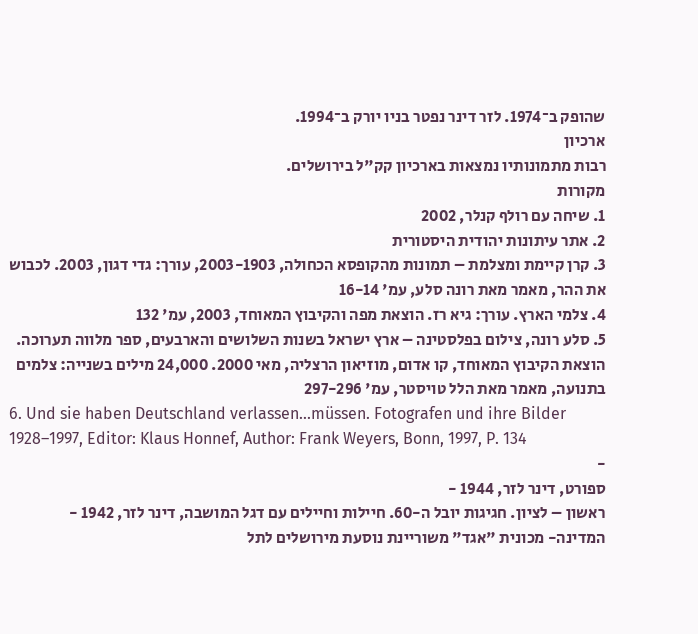שהופק ב־1974. לזר דינר נפטר בניו יורק ב־1994.
ארכיון
רבות מתמונותיו נמצאות בארכיון קק"ל בירושלים.
מקורות
1. שיחה עם רולף קנלר, 2002
2. אתר עיתונות יהודית היסטורית
3. קרן קיימת ומצלמת – תמונות מהקופסא הכחולה, 2003-1903, עורך: גדי דגון, 2003. לכבוש את ההר, מאמר מאת רונה סלע, עמ' 16-14
4. צלמי הארץ. עורך: גיא רז. הוצאת מפה והקיבוץ המאוחד, 2003, עמ' 132
5. סלע רונה, צילום בפלסטינה – ארץ ישראל בשנות השלושים והארבעים, ספר מלווה תערוכה. הוצאת הקיבוץ המאוחד, קו אדום, מוזיאון הרצליה, מאי 2000. 24,000 מילים בשנייה: צלמים בתנועה, מאמר מאת הלל טויסטר, עמ' 297-296
6. Und sie haben Deutschland verlassen...müssen. Fotografen und ihre Bilder 1928–1997, Editor: Klaus Honnef, Author: Frank Weyers, Bonn, 1997, P. 134
-
ספורט, דינר לזר, 1944 -
ראשון – לציון. חגיגות יובל ה-60. חיילות וחיילים עם דגל המושבה, דינר לזר, 1942 -
המדינה- מכונית "אגד" משוריינת נוסעת מירושלים לתל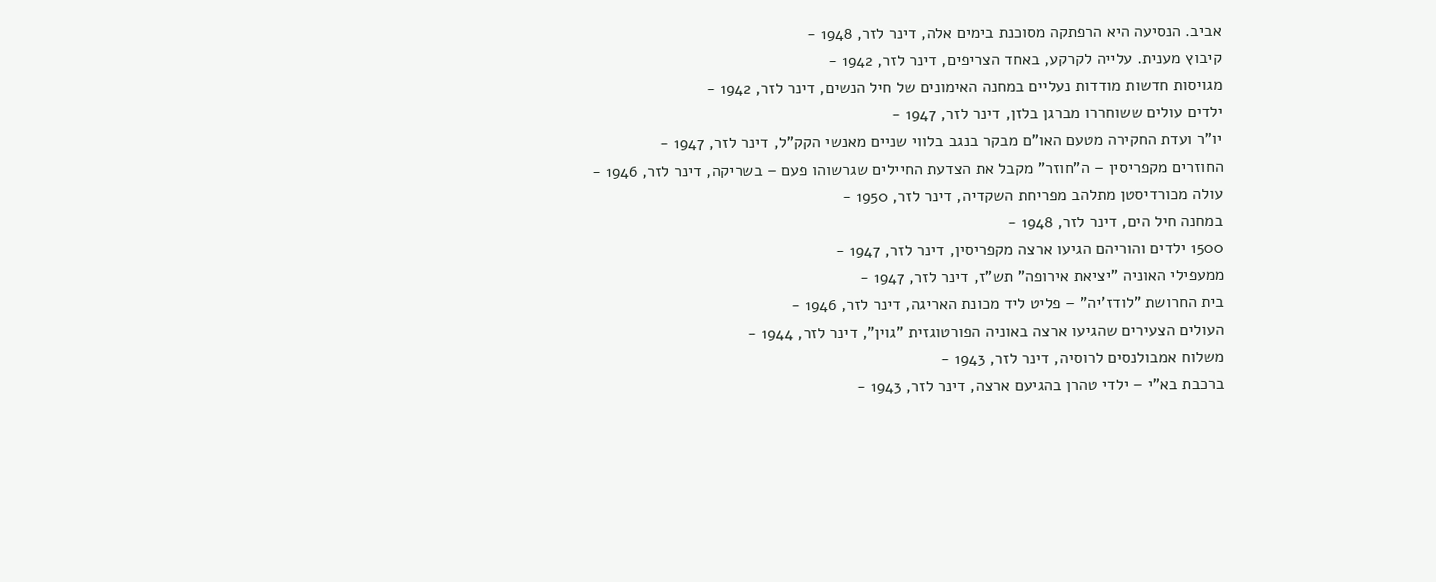אביב. הנסיעה היא הרפתקה מסוכנת בימים אלה, דינר לזר, 1948 -
קיבוץ מענית. עלייה לקרקע, באחד הצריפים, דינר לזר, 1942 -
מגויסות חדשות מודדות נעליים במחנה האימונים של חיל הנשים, דינר לזר, 1942 -
ילדים עולים ששוחררו מברגן בלזן, דינר לזר, 1947 -
יו"ר ועדת החקירה מטעם האו"ם מבקר בנגב בלווי שניים מאנשי הקק"ל, דינר לזר, 1947 -
החוזרים מקפריסין – ה"חוזר" מקבל את הצדעת החיילים שגרשוהו פעם – בשריקה, דינר לזר, 1946 -
עולה מכורדיסטן מתלהב מפריחת השקדיה, דינר לזר, 1950 -
במחנה חיל הים, דינר לזר, 1948 -
1500 ילדים והוריהם הגיעו ארצה מקפריסין, דינר לזר, 1947 -
ממעפילי האוניה "יציאת אירופה" תש"ז, דינר לזר, 1947 -
בית החרושת "לודז'יה" – פליט ליד מכונת האריגה, דינר לזר, 1946 -
העולים הצעירים שהגיעו ארצה באוניה הפורטוגזית "גוין", דינר לזר, 1944 -
משלוח אמבולנסים לרוסיה, דינר לזר, 1943 -
ברכבת בא"י – ילדי טהרן בהגיעם ארצה, דינר לזר, 1943 -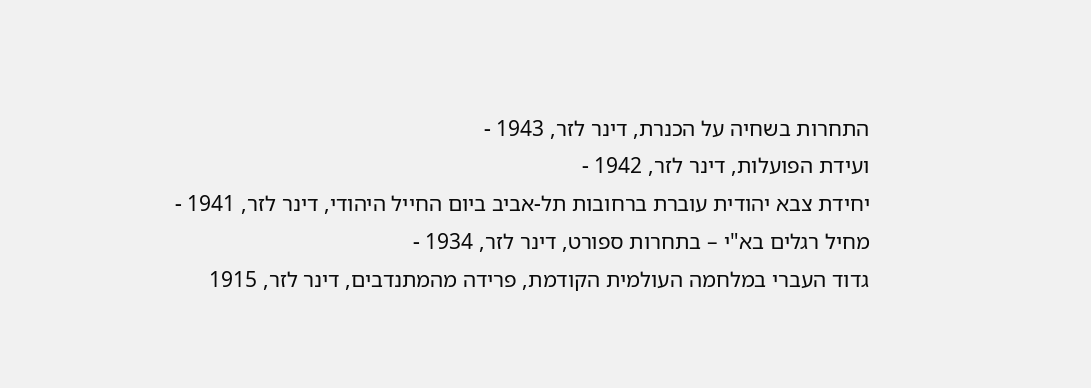התחרות בשחיה על הכנרת, דינר לזר, 1943 -
ועידת הפועלות, דינר לזר, 1942 -
יחידת צבא יהודית עוברת ברחובות תל-אביב ביום החייל היהודי, דינר לזר, 1941 -
מחיל רגלים בא"י – בתחרות ספורט, דינר לזר, 1934 -
גדוד העברי במלחמה העולמית הקודמת, פרידה מהמתנדבים, דינר לזר, 1915